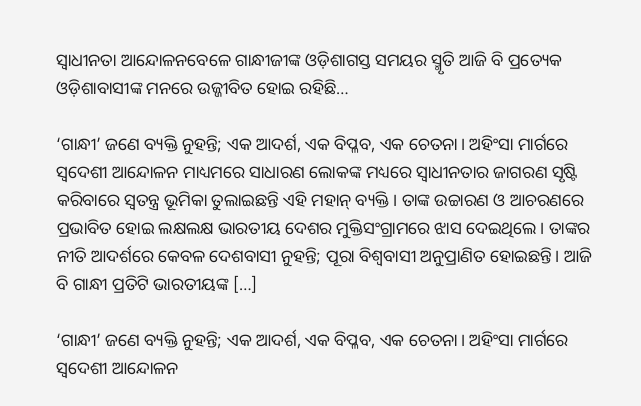ସ୍ବାଧୀନତା ଆନ୍ଦୋଳନବେଳେ ଗାନ୍ଧୀଜୀଙ୍କ ଓଡ଼ିଶାଗସ୍ତ ସମୟର ସ୍ମୃତି ଆଜି ବି ପ୍ରତ୍ୟେକ ଓଡ଼ିଶାବାସୀଙ୍କ ମନରେ ଉଜ୍ଜୀବିତ ହୋଇ ରହିଛି…

‘ଗାନ୍ଧୀ’ ଜଣେ ବ୍ୟକ୍ତି ନୁହନ୍ତି; ଏକ ଆଦର୍ଶ, ଏକ ବିପ୍ଳବ, ଏକ ଚେତନା। ଅହିଂସା ମାର୍ଗରେ ସ୍ବଦେଶୀ ଆନ୍ଦୋଳନ ମାଧ୍ୟମରେ ସାଧାରଣ ଲୋକଙ୍କ ମଧ୍ୟରେ ସ୍ବାଧୀନତାର ଜାଗରଣ ସୃଷ୍ଟି କରିବାରେ ସ୍ବତନ୍ତ୍ର ଭୂମିକା ତୁଲାଇଛନ୍ତି ଏହି ମହାନ୍‌ ବ୍ୟକ୍ତି। ତାଙ୍କ ଉଚ୍ଚାରଣ ଓ ଆଚରଣରେ ପ୍ରଭାବିତ ହୋଇ ଲକ୍ଷଲକ୍ଷ ଭାରତୀୟ ଦେଶର ମୁକ୍ତିସଂଗ୍ରାମରେ ଝାସ ଦେଇଥିଲେ। ତାଙ୍କର ନୀତି ଆଦର୍ଶରେ କେବଳ ଦେଶବାସୀ ନୁହନ୍ତି; ପୂରା ବିଶ୍ବବାସୀ ଅନୁପ୍ରାଣିତ ହୋଇଛନ୍ତି। ଆଜି ବି ଗାନ୍ଧୀ ପ୍ରତିଟି ଭାରତୀୟଙ୍କ […]

‘ଗାନ୍ଧୀ’ ଜଣେ ବ୍ୟକ୍ତି ନୁହନ୍ତି; ଏକ ଆଦର୍ଶ, ଏକ ବିପ୍ଳବ, ଏକ ଚେତନା। ଅହିଂସା ମାର୍ଗରେ ସ୍ବଦେଶୀ ଆନ୍ଦୋଳନ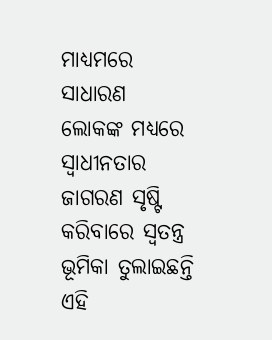ମାଧ୍ୟମରେ ସାଧାରଣ ଲୋକଙ୍କ ମଧ୍ୟରେ ସ୍ବାଧୀନତାର ଜାଗରଣ ସୃଷ୍ଟି କରିବାରେ ସ୍ବତନ୍ତ୍ର ଭୂମିକା ତୁଲାଇଛନ୍ତି ଏହି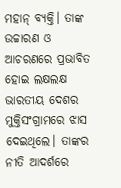ମହାନ୍‌ ବ୍ୟକ୍ତି। ତାଙ୍କ ଉଚ୍ଚାରଣ ଓ ଆଚରଣରେ ପ୍ରଭାବିତ ହୋଇ ଲକ୍ଷଲକ୍ଷ ଭାରତୀୟ ଦେଶର ମୁକ୍ତିସଂଗ୍ରାମରେ ଝାସ ଦେଇଥିଲେ। ତାଙ୍କର ନୀତି ଆଦର୍ଶରେ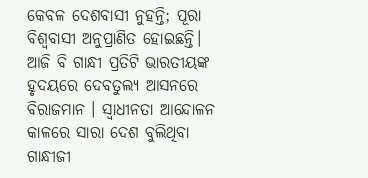କେବଳ ଦେଶବାସୀ ନୁହନ୍ତି; ପୂରା ବିଶ୍ବବାସୀ ଅନୁପ୍ରାଣିତ ହୋଇଛନ୍ତି। ଆଜି ବି ଗାନ୍ଧୀ ପ୍ରତିଟି ଭାରତୀୟଙ୍କ ହୃଦୟରେ ଦେବତୁଲ୍ୟ ଆସନରେ ବିରାଜମାନ । ସ୍ବାଧୀନତା ଆନ୍ଦୋଳନ କାଳରେ ସାରା ଦେଶ ବୁଲିଥିବା ଗାନ୍ଧୀଜୀ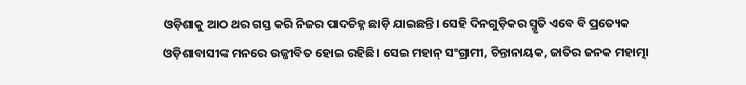ଓଡ଼ିଶାକୁ ଆଠ ଥର ଗସ୍ତ କରି ନିଜର ପାଦଚିହ୍ନ ଛାଡ଼ି ଯାଇଛନ୍ତି। ସେହି ଦିନଗୁଡ଼ିକର ସ୍ମୃତି ଏବେ ବି ପ୍ରତ୍ୟେକ ଓଡ଼ିଶାବାସୀଙ୍କ ମନରେ ଉଜ୍ଜୀବିତ ହୋଇ ରହିଛି। ସେଇ ମହାନ୍ ସଂଗ୍ରାମୀ, ଚିନ୍ତାନାୟକ, ଜାତିର ଜନକ ମହାତ୍ମା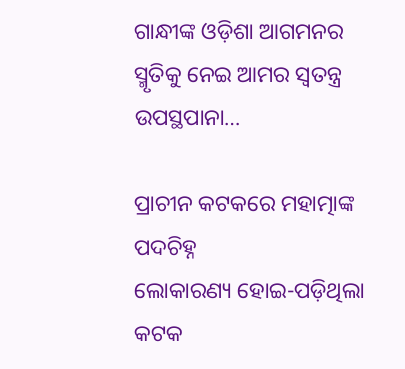ଗାନ୍ଧୀଙ୍କ ଓଡ଼ିଶା ଆଗମନର ସ୍ମୃତିକୁ ନେଇ ଆମର ସ୍ବତନ୍ତ୍ର ଉପସ୍ଥପାନା…

ପ୍ରାଚୀନ କଟକରେ ମହାତ୍ମାଙ୍କ ପଦଚିହ୍ନ
ଲୋକାରଣ୍ୟ ହୋଇ-ପଡ଼ିଥିଲା କଟକ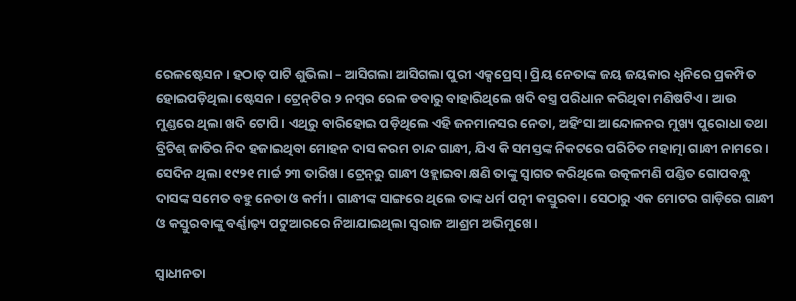ରେଳଷ୍ଟେସନ। ହଠାତ୍‌ ପାଟି ଶୁଭିଲା – ଆସିଗଲା ଆସିଗଲା ପୁରୀ ଏକ୍ସପ୍ରେସ୍‌‌। ପ୍ରିୟ ନେତାଙ୍କ ଜୟ ଜୟକାର ଧ୍ୱନିରେ ପ୍ରକମ୍ପିତ ହୋଇପଡ଼ିଥିଲା ଷ୍ଟେସନ। ଟ୍ରେନ୍‌‌ଟିର ୨ ନମ୍ବର ରେଳ ଡବାରୁ ବାହାରିଥିଲେ ଖଦି ବସ୍ତ୍ର ପରିଧାନ କରିଥିବା ମଣିଷଟିଏ। ଆଉ ମୁଣ୍ଡରେ ଥିଲା ଖଦି ଟୋପି। ଏଥିରୁ ବାରିହୋଇ ପଡ଼ିଥିଲେ ଏହି ଜନମାନସର ନେତା, ଅହିଂସା ଆନ୍ଦୋଳନର ମୁଖ୍ୟ ପୁରୋଧା ତଥା ବ୍ରିଟିଶ୍‌ ଜାତିର ନିଦ ହଜାଇଥିବା ମୋହନ ଦାସ କରମ ଚାନ୍ଦ ଗାନ୍ଧୀ, ଯିଏ କି ସମସ୍ତଙ୍କ ନିକଟରେ ପରିଚିତ ମହାତ୍ମା ଗାନ୍ଧୀ ନାମରେ। ସେଦିନ ଥିଲା ୧୯୨୧ ମାର୍ଚ୍ଚ ୨୩ ତାରିଖ। ଟ୍ରେନ୍‌‌ରୁ ଗାନ୍ଧୀ ଓହ୍ଲାଇବା କ୍ଷଣି ତାଙ୍କୁ ସ୍ୱାଗତ କରିଥିଲେ ଉତ୍କଳମଣି ପଣ୍ଡିତ ଗୋପବନ୍ଧୁ ଦାସଙ୍କ ସମେତ ବହୁ ନେତା ଓ କର୍ମୀ। ଗାନ୍ଧୀଙ୍କ ସାଙ୍ଗରେ ଥିଲେ ତାଙ୍କ ଧର୍ମ ପତ୍ନୀ କସ୍ତୁରବା। ସେଠାରୁ ଏକ ମୋଟର ଗାଡ଼ିରେ ଗାନ୍ଧୀ ଓ କସ୍ତୁରବାଙ୍କୁ ବର୍ଣ୍ଣାଢ଼୍ୟ ପଟୁଆରରେ ନିଆଯାଇଥିଲା ସ୍ୱରାଜ ଆଶ୍ରମ ଅଭିମୁଖେ।

ସ୍ୱାଧୀନତା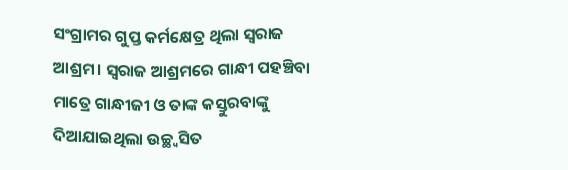ସଂଗ୍ରାମର ଗୁପ୍ତ କର୍ମକ୍ଷେତ୍ର ଥିଲା ସ୍ୱରାଜ ଆଶ୍ରମ। ସ୍ୱରାଜ ଆଶ୍ରମରେ ଗାନ୍ଧୀ ପହଞ୍ଚିବା ମାତ୍ରେ ଗାନ୍ଧୀଜୀ ଓ ତାଙ୍କ କସ୍ତୁରବାଙ୍କୁ ଦିଆଯାଇଥିଲା ଉଚ୍ଛ୍ବସିତ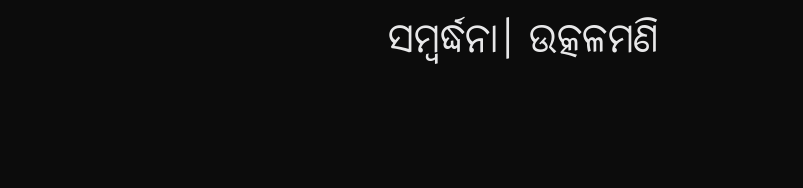ସମ୍ବର୍ଦ୍ଧନା। ଉତ୍କଳମଣି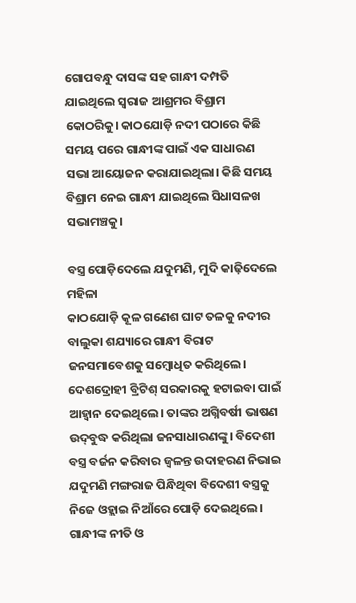ଗୋପବନ୍ଧୁ ଦାସଙ୍କ ସହ ଗାନ୍ଧୀ ଦମ୍ପତି ଯାଇଥିଲେ ସ୍ୱରାଜ ଆଶ୍ରମର ବିଶ୍ରାମ କୋଠରିକୁ। କାଠଯୋଡ଼ି ନଦୀ ପଠାରେ କିଛି ସମୟ ପରେ ଗାନ୍ଧୀଙ୍କ ପାଇଁ ଏକ ସାଧାରଣ ସଭା ଆୟୋଜନ କରାଯାଇଥିଲା। କିଛି ସମୟ ବିଶ୍ରାମ ନେଇ ଗାନ୍ଧୀ ଯାଇଥିଲେ ସିଧାସଳଖ ସଭାମଞ୍ଚକୁ।

ବସ୍ତ୍ର ପୋଡ଼ିଦେଲେ ଯଦୁମଣି, ମୁଦି କାଢ଼ିଦେଲେ ମହିଳା
କାଠଯୋଡ଼ି କୂଳ ଗଣେଶ ଘାଟ ତଳକୁ ନଦୀର ବାଲୁକା ଶଯ୍ୟାରେ ଗାନ୍ଧୀ ବିରାଟ ଜନସମାବେଶକୁ ସମ୍ବୋଧିତ କରିଥିଲେ। ଦେଶଦ୍ରୋହୀ ବ୍ରିଟିଶ୍‌ ସରକାରକୁ ହଟାଇବା ପାଇଁ ଆହ୍ୱାନ ଦେଇଥିଲେ। ତାଙ୍କର ଅଗ୍ନିବର୍ଷୀ ଭାଷଣ ଉଦ୍‌‌ବୁଦ୍ଧ କରିଥିଲା ଜନସାଧାରଣଙ୍କୁ। ବିଦେଶୀ ବସ୍ତ୍ର ବର୍ଜନ କରିବାର ଜ୍ୱଳନ୍ତ ଉଦାହରଣ ନିଭାଇ ଯଦୁମଣି ମଙ୍ଗରାଜ ପିନ୍ଧିଥିବା ବିଦେଶୀ ବସ୍ତ୍ରକୁ ନିଜେ ଓହ୍ଲାଇ ନିଆଁରେ ପୋଡ଼ି ଦେଇଥିଲେ। ଗାନ୍ଧୀଙ୍କ ନୀତି ଓ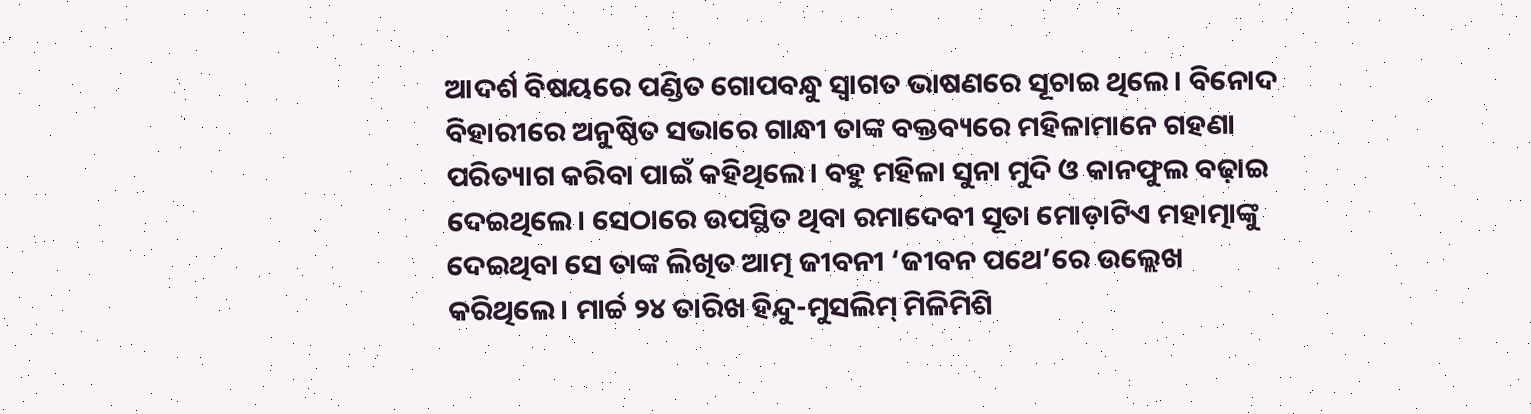ଆଦର୍ଶ ବିଷୟରେ ପଣ୍ଡିତ ଗୋପବନ୍ଧୁ ସ୍ୱାଗତ ଭାଷଣରେ ସୂଚାଇ ଥିଲେ। ବିନୋଦ ବିହାରୀରେ ଅନୁଷ୍ଠିତ ସଭାରେ ଗାନ୍ଧୀ ତାଙ୍କ ବକ୍ତବ୍ୟରେ ମହିଳାମାନେ ଗହଣା ପରିତ୍ୟାଗ କରିବା ପାଇଁ କହିଥିଲେ। ବହୁ ମହିଳା ସୁନା ମୁଦି ଓ କାନଫୁଲ ବଢ଼ାଇ ଦେଇଥିଲେ। ସେଠାରେ ଉପସ୍ଥିତ ଥିବା ରମାଦେବୀ ସୂତା ମୋଡ଼ାଟିଏ ମହାତ୍ମାଙ୍କୁ ଦେଇଥିବା ସେ ତାଙ୍କ ଲିଖିତ ଆତ୍ମ ଜୀବନୀ ‘ଜୀବନ ପଥେ’ରେ ଉଲ୍ଲେଖ କରିଥିଲେ। ମାର୍ଚ୍ଚ ୨୪ ତାରିଖ ହିନ୍ଦୁ-ମୁସଲିମ୍‌‌ ମିଳିମିଶି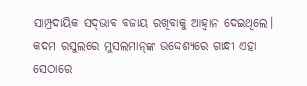ସାମ୍ପ୍ରଦାୟିକ ସଦ୍‌‌ଭାବ ବଜାୟ ରଖିବାକୁ ଆହ୍ୱାନ ଦେଇଥିଲେ। କଦମ ରସୁଲରେ ମୁସଲମାନ୍‌ଙ୍କ ଉଦ୍ଦେଶ୍ୟରେ ଗାନ୍ଧୀ ଏହା ସେଠାରେ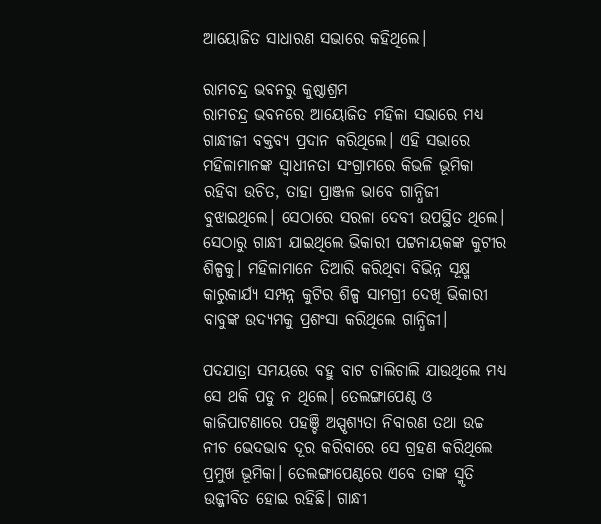ଆୟୋଜିତ ସାଧାରଣ ସଭାରେ କହିଥିଲେ।

ରାମଚନ୍ଦ୍ର ଭବନରୁ କୁଷ୍ଠାଶ୍ରମ
ରାମଚନ୍ଦ୍ର ଭବନରେ ଆୟୋଜିତ ମହିଳା ସଭାରେ ମଧ୍ୟ ଗାନ୍ଧୀଜୀ ବକ୍ତବ୍ୟ ପ୍ରଦାନ କରିଥିଲେ। ଏହି ସଭାରେ ମହିଳାମାନଙ୍କ ସ୍ୱାଧୀନତା ସଂଗ୍ରାମରେ କିଭଳି ଭୂମିକା ରହିବା ଉଚିତ, ତାହା ପ୍ରାଞ୍ଜଳ ଭାବେ ଗାନ୍ଧିଜୀ ବୁଝାଇଥିଲେ। ସେଠାରେ ସରଳା ଦେବୀ ଉପସ୍ଥିତ ଥିଲେ। ସେଠାରୁ ଗାନ୍ଧୀ ଯାଇଥିଲେ ଭିକାରୀ ପଟ୍ଟନାୟକଙ୍କ କୁଟୀର ଶିଳ୍ପକୁ। ମହିଳାମାନେ ତିଆରି କରିଥିବା ବିଭିନ୍ନ ସୂକ୍ଷ୍ମ କାରୁକାର୍ଯ୍ୟ ସମ୍ପନ୍ନ କୁଟିର ଶିଳ୍ପ ସାମଗ୍ରୀ ଦେଖି ଭିକାରୀ ବାବୁଙ୍କ ଉଦ୍ୟମକୁ ପ୍ରଶଂସା କରିଥିଲେ ଗାନ୍ଧିଜୀ।

ପଦଯାତ୍ରା ସମୟରେ ବହୁ ବାଟ ଚାଲିଚାଲି ଯାଉଥିଲେ ମଧ୍ୟ ସେ ଥକି ପଡୁ ନ ଥିଲେ। ତେଲଙ୍ଗାପେଣ୍ଠ ଓ କାଜିପାଟଣାରେ ପହଞ୍ଚି ଅସ୍ପୃଶ୍ୟତା ନିବାରଣ ତଥା ଉଚ୍ଚ ନୀଚ ଭେଦଭାବ ଦୂର କରିବାରେ ସେ ଗ୍ରହଣ କରିଥିଲେ ପ୍ରମୁଖ ଭୂମିକା। ତେଲଙ୍ଗାପେଣ୍ଠରେ ଏବେ ତାଙ୍କ ସ୍ମୃତି ଉଜ୍ଜୀବିତ ହୋଇ ରହିଛି। ଗାନ୍ଧୀ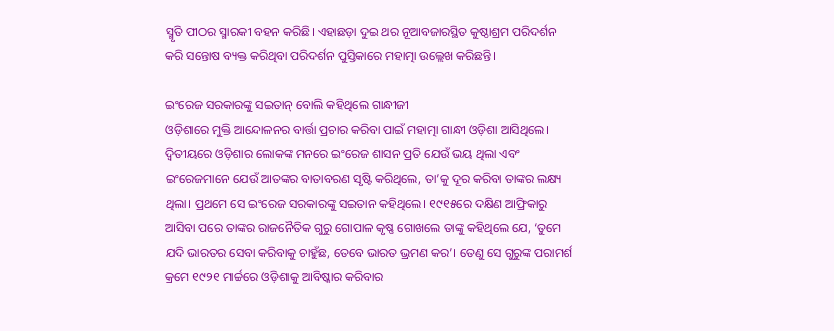ସ୍ମୃତି ପୀଠର ସ୍ମାରକୀ ବହନ କରିଛି। ଏହାଛଡ଼ା ଦୁଇ ଥର ନୂଆବଜାରସ୍ଥିତ କୁଷ୍ଠାଶ୍ରମ ପରିଦର୍ଶନ କରି ସନ୍ତୋଷ ବ୍ୟକ୍ତ କରିଥିବା ପରିଦର୍ଶନ ପୁସ୍ତିକାରେ ମହାତ୍ମା ଉଲ୍ଲେଖ କରିଛନ୍ତି।

ଇଂରେଜ ସରକାରଙ୍କୁ ସଇତାନ୍‌ ବୋଲି କହିଥିଲେ ଗାନ୍ଧୀଜୀ
ଓଡ଼ିଶାରେ ମୁକ୍ତି ଆନ୍ଦୋଳନର ବାର୍ତ୍ତା ପ୍ରଚାର କରିବା ପାଇଁ ମହାତ୍ମା ଗାନ୍ଧୀ ଓଡ଼ିଶା ଆସିଥିଲେ। ଦ୍ବିତୀୟରେ ଓଡ଼ିଶାର ଲୋକଙ୍କ ମନରେ ଇଂରେଜ ଶାସନ ପ୍ରତି ଯେଉଁ ଭୟ ଥିଲା ଏବଂ ଇଂରେଜମାନେ ଯେଉଁ ଆତଙ୍କର ବାତାବରଣ ସୃଷ୍ଟି କରିଥିଲେ, ତା’କୁ ଦୂର କରିବା ତାଙ୍କର ଲକ୍ଷ୍ୟ ଥିଲା। ପ୍ରଥମେ ସେ ଇଂରେଜ ସରକାରଙ୍କୁ ସଇତାନ କହିଥିଲେ। ୧୯୧୫ରେ ଦକ୍ଷିଣ ଆଫ୍ରିକାରୁ ଆସିବା ପରେ ତାଙ୍କର ରାଜନୈତିକ ଗୁରୁ ଗୋପାଳ କୃଷ୍ଣ ଗୋଖଲେ ତାଙ୍କୁ କହିଥିଲେ ଯେ, ‘ତୁମେ ଯଦି ଭାରତର ସେବା କରିବାକୁ ଚାହୁଁଛ, ତେବେ ଭାରତ ଭ୍ରମଣ କର’। ତେଣୁ ସେ ଗୁରୁଙ୍କ ପରାମର୍ଶ କ୍ରମେ ୧୯୨୧ ମାର୍ଚ୍ଚରେ ଓଡ଼ିଶାକୁ ଆବିଷ୍କାର କରିବାର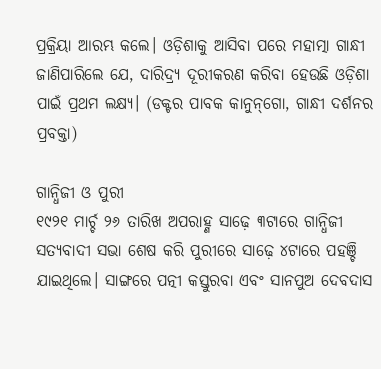ପ୍ରକ୍ରିୟା ଆରମ୍ଭ କଲେ। ଓଡ଼ିଶାକୁ ଆସିବା ପରେ ମହାତ୍ମା ଗାନ୍ଧୀ ଜାଣିପାରିଲେ ଯେ, ଦାରିଦ୍ର୍ୟ ଦୂରୀକରଣ କରିବା ହେଉଛି ଓଡ଼ିଶା ପାଇଁ ପ୍ରଥମ ଲକ୍ଷ୍ୟ। (ଡକ୍ଟର ପାବକ କାନୁନ୍‌ଗୋ, ଗାନ୍ଧୀ ଦର୍ଶନର ପ୍ରବକ୍ତା)

ଗାନ୍ଧିଜୀ ଓ ପୁରୀ
୧୯୨୧ ମାର୍ଚ୍ଚ ୨୬ ତାରିଖ ଅପରାହ୍ଣ ସାଢ଼େ ୩ଟାରେ ଗାନ୍ଧିଜୀ ସତ୍ୟବାଦୀ ସଭା ଶେଷ କରି ପୁରୀରେ ସାଢ଼େ ୪ଟାରେ ପହଞ୍ଚି ଯାଇଥିଲେ। ସାଙ୍ଗରେ ପତ୍ନୀ କସ୍ତୁରବା ଏବଂ ସାନପୁଅ ଦେବଦାସ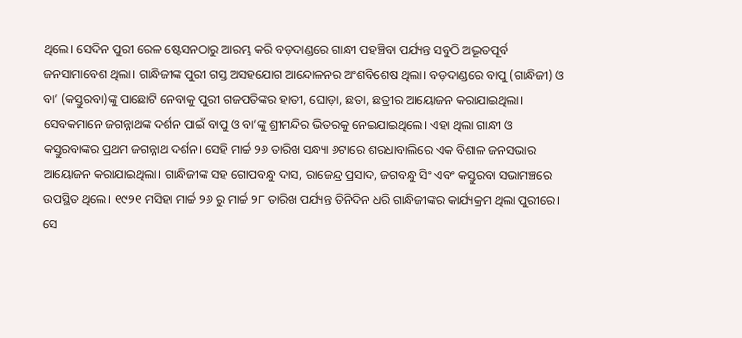ଥିଲେ। ସେଦିନ ପୁରୀ ରେଳ ଷ୍ଟେସନଠାରୁ ଆରମ୍ଭ କରି ବଡ଼ଦାଣ୍ଡରେ ଗାନ୍ଧୀ ପହଞ୍ଚିବା ପର୍ଯ୍ୟନ୍ତ ସବୁଠି ଅଦ୍ଭୂତପୂର୍ବ ଜନସାମାବେଶ ଥିଲା। ଗାନ୍ଧିଜୀଙ୍କ ପୁରୀ ଗସ୍ତ ଅସହଯୋଗ ଆନ୍ଦୋଳନର ଅଂଶବିଶେଷ ଥିଲା। ବଡ଼ଦାଣ୍ଡରେ ବାପୁ (ଗାନ୍ଧିଜୀ) ଓ ବା’ (କସ୍ତୁରବା)ଙ୍କୁ ପାଛୋଟି ନେବାକୁ ପୁରୀ ଗଜପତିଙ୍କର ହାତୀ, ଘୋଡ଼ା, ଛତା, ଛତ୍ରୀର ଆୟୋଜନ କରାଯାଇଥିଲା। ସେବକମାନେ ଜଗନ୍ନାଥଙ୍କ ଦର୍ଶନ ପାଇଁ ବାପୁ ଓ ବା’ଙ୍କୁ ଶ୍ରୀମନ୍ଦିର ଭିତରକୁ ନେଇଯାଇଥିଲେ। ଏହା ଥିଲା ଗାନ୍ଧୀ ଓ କସ୍ତୁରବାଙ୍କର ପ୍ରଥମ ଜଗନ୍ନାଥ ଦର୍ଶନ। ସେହି ମାର୍ଚ୍ଚ ୨୬ ତାରିଖ ସନ୍ଧ୍ୟା ୬ଟାରେ ଶରଧାବାଲିରେ ଏକ ବିଶାଳ ଜନସଭାର ଆୟୋଜନ କରାଯାଇଥିଲା। ଗାନ୍ଧିଜୀଙ୍କ ସହ ଗୋପବନ୍ଧୁ ଦାସ, ରାଜେନ୍ଦ୍ର ପ୍ରସାଦ, ଜଗବନ୍ଧୁ ସିଂ ଏବଂ କସ୍ତୁରବା ସଭାମଞ୍ଚରେ ଉପସ୍ଥିତ ଥିଲେ। ୧୯୨୧ ମସିହା ମାର୍ଚ୍ଚ ୨୬ ରୁ ମାର୍ଚ୍ଚ ୨୮ ତାରିଖ ପର୍ଯ୍ୟନ୍ତ ତିନିଦିନ ଧରି ଗାନ୍ଧିଜୀଙ୍କର କାର୍ଯ୍ୟକ୍ରମ ଥିଲା ପୁରୀରେ। ସେ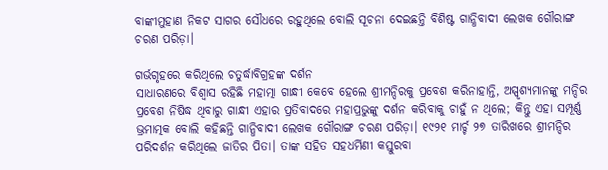ବାଙ୍କୀମୁହାଣ ନିକଟ ସାଗର ସୌଧରେ ରହୁଥିଲେ ବୋଲି ସୂଚନା ଦେଇଛନ୍ତି ବିଶିଷ୍ଟ ଗାନ୍ଧିବାଦୀ ଲେଖକ ଗୌରାଙ୍ଗ ଚରଣ ପରିଡ଼ା।

ଗର୍ଭଗୃହରେ କରିଥିଲେ ଚତୁର୍ଦ୍ଧାବିଗ୍ରହଙ୍କ ଦର୍ଶନ
ସାଧାରଣରେ ବିଶ୍ୱାସ ରହିଛି ମହାତ୍ମା ଗାନ୍ଧୀ କେବେ ହେଲେ ଶ୍ରୀମନ୍ଦିରକୁ ପ୍ରବେଶ କରିନାହାନ୍ତି, ଅସ୍ପୃଶ୍ୟମାନଙ୍କୁ ମନ୍ଦିର ପ୍ରବେଶ ନିଷିଦ୍ଧ ଥିବାରୁ ଗାନ୍ଧୀ ଏହାର ପ୍ରତିବାଦରେ ମହାପ୍ରଭୁଙ୍କୁ ଦର୍ଶନ କରିବାକୁ ଚାହୁଁ ନ ଥିଲେ; କିନ୍ତୁ ଏହା ସମ୍ପୂର୍ଣ୍ଣ ଭ୍ରମାତ୍ମକ ବୋଲି କହିଛନ୍ତି ଗାନ୍ଧିବାଦୀ ଲେଖକ ଗୌରାଙ୍ଗ ଚରଣ ପରିଡ଼ା। ୧୯୨୧ ମାର୍ଚ୍ଚ ୨୭ ତାରିଖରେ ଶ୍ରୀମନ୍ଦିର ପରିଦର୍ଶନ କରିଥିଲେ ଜାତିର ପିତା। ତାଙ୍କ ସହିତ ସହଧର୍ମିଣୀ କସ୍ତୁରବା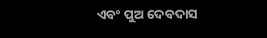ଏବଂ ପୁଅ ଦେବଦାସ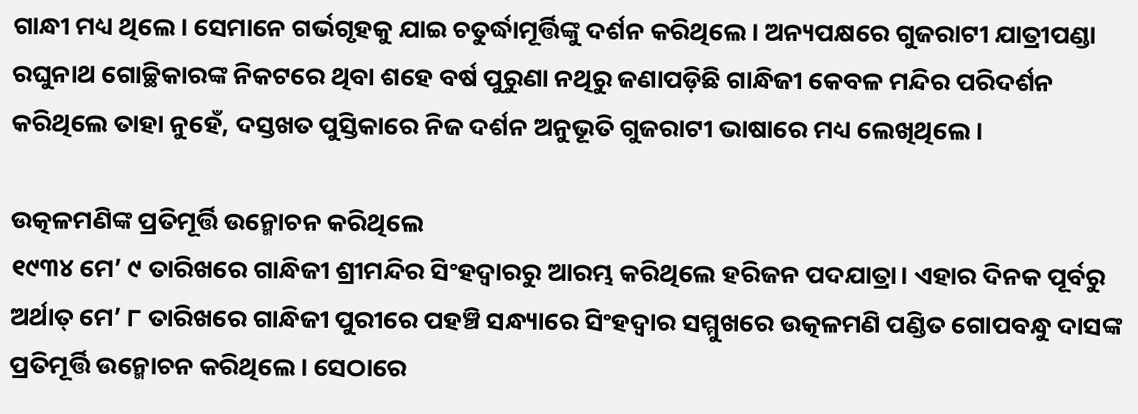ଗାନ୍ଧୀ ମଧ୍ୟ ଥିଲେ। ସେମାନେ ଗର୍ଭଗୃହକୁ ଯାଇ ଚତୁର୍ଦ୍ଧାମୂର୍ତ୍ତିଙ୍କୁ ଦର୍ଶନ କରିଥିଲେ। ଅନ୍ୟପକ୍ଷରେ ଗୁଜରାଟୀ ଯାତ୍ରୀପଣ୍ଡା ରଘୁନାଥ ଗୋଚ୍ଛିକାରଙ୍କ ନିକଟରେ ଥିବା ଶହେ ବର୍ଷ ପୁରୁଣା ନଥିରୁ ଜଣାପଡ଼ିଛି ଗାନ୍ଧିଜୀ କେବଳ ମନ୍ଦିର ପରିଦର୍ଶନ କରିଥିଲେ ତାହା ନୁହେଁ, ଦସ୍ତଖତ ପୁସ୍ତିକାରେ ନିଜ ଦର୍ଶନ ଅନୁଭୂତି ଗୁଜରାଟୀ ଭାଷାରେ ମଧ୍ୟ ଲେଖିଥିଲେ।

ଉତ୍କଳମଣିଙ୍କ ପ୍ରତିମୂର୍ତ୍ତି ଉନ୍ମୋଚନ କରିଥିଲେ
୧୯୩୪ ମେ’ ୯ ତାରିଖରେ ଗାନ୍ଧିଜୀ ଶ୍ରୀମନ୍ଦିର ସିଂହଦ୍ୱାରରୁ ଆରମ୍ଭ କରିଥିଲେ ହରିଜନ ପଦଯାତ୍ରା। ଏହାର ଦିନକ ପୂର୍ବରୁ ଅର୍ଥାତ୍‌‌ ମେ’ ୮ ତାରିଖରେ ଗାନ୍ଧିଜୀ ପୁରୀରେ ପହଞ୍ଚି ସନ୍ଧ୍ୟାରେ ସିଂହଦ୍ୱାର ସମ୍ମୁଖରେ ଉତ୍କଳମଣି ପଣ୍ଡିତ ଗୋପବନ୍ଧୁ ଦାସଙ୍କ ପ୍ରତିମୂର୍ତ୍ତି ଉନ୍ମୋଚନ କରିଥିଲେ। ସେଠାରେ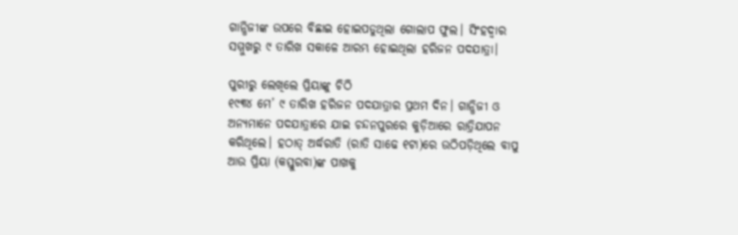ଗାନ୍ଧିଜୀଙ୍କ ଉପରେ ବିଛାଇ ହୋଇପଡୁଥିଲା ଗୋଲାପ ଫୁଲ। ସିଂହଦ୍ୱାର ସମ୍ମୁଖରୁ ୯ ତାରିଖ ସକାଳେ ଆରମ୍ଭ ହୋଇଥିଲା ହରିଜନ ପଦଯାତ୍ରା।

ପୁରୀରୁ ଲେଖିଲେ ପ୍ରିୟାଙ୍କୁ ଚିଠି
୧୯୩୪ ମେ’ ୯ ତାରିଖ ହରିଜନ ପଦଯାତ୍ରାର ପ୍ରଥମ ଦିନ। ଗାନ୍ଧିଜୀ ଓ ଅନ୍ୟମାନେ ପଦଯାତ୍ରାରେ ଯାଇ ଚନ୍ଦନପୁରରେ କୁଡ଼ିଆରେ ରାତ୍ରିଯାପନ କରିଥିଲେ। ହଠାତ୍‌‌ ଅର୍ଦ୍ଧରାତି (ରାତି ସାଢେ ୧ଟା)ରେ ଉଠିପଡ଼ିଥିଲେ ବାପୁ ଆଉ ପ୍ରିୟା (କସ୍ତୁରବା)ଙ୍କ ପାଖକୁ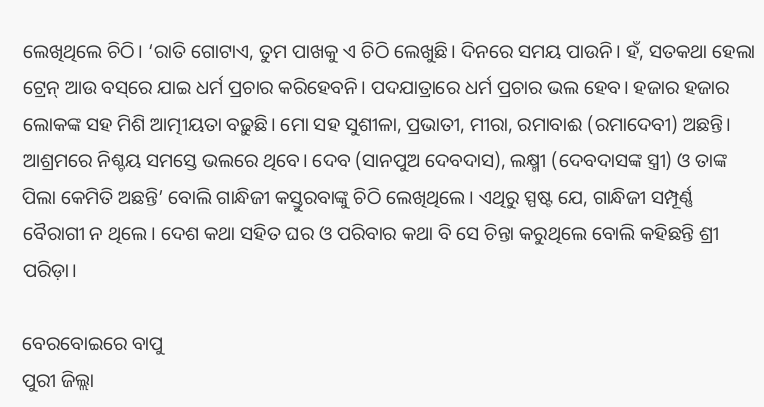ଲେଖିଥିଲେ ଚିଠି। ‘ରାତି ଗୋଟାଏ, ତୁମ ପାଖକୁ ଏ ଚିଠି ଲେଖୁଛି। ଦିନରେ ସମୟ ପାଉନି। ହଁ, ସତକଥା ହେଲା ଟ୍ରେନ୍‌ ଆଉ ବସ୍‌‌ରେ ଯାଇ ଧର୍ମ ପ୍ରଚାର କରିହେବନି। ପଦଯାତ୍ରାରେ ଧର୍ମ ପ୍ରଚାର ଭଲ ହେବ। ହଜାର ହଜାର ଲୋକଙ୍କ ସହ ମିଶି ଆତ୍ମୀୟତା ବଢ଼ୁଛି। ମୋ ସହ ସୁଶୀଳା, ପ୍ରଭାତୀ, ମୀରା, ରମାବାଈ (ରମାଦେବୀ) ଅଛନ୍ତି। ଆଶ୍ରମରେ ନିଶ୍ଚୟ ସମସ୍ତେ ଭଲରେ ଥିବେ। ଦେବ (ସାନପୁଅ ଦେବଦାସ), ଲକ୍ଷ୍ମୀ (ଦେବଦାସଙ୍କ ସ୍ତ୍ରୀ) ଓ ତାଙ୍କ ପିଲା କେମିତି ଅଛନ୍ତି’ ବୋଲି ଗାନ୍ଧିଜୀ କସ୍ତୁରବାଙ୍କୁ ଚିଠି ଲେଖିଥିଲେ। ଏଥିରୁ ସ୍ପଷ୍ଟ ଯେ, ଗାନ୍ଧିଜୀ ସମ୍ପୂର୍ଣ୍ଣ ବୈରାଗୀ ନ ଥିଲେ। ଦେଶ କଥା ସହିତ ଘର ଓ ପରିବାର କଥା ବି ସେ ଚିନ୍ତା କରୁଥିଲେ ବୋଲି କହିଛନ୍ତି ଶ୍ରୀ ପରିଡ଼ା।

ବେରବୋଇରେ ବାପୁ
ପୁରୀ ଜିଲ୍ଲା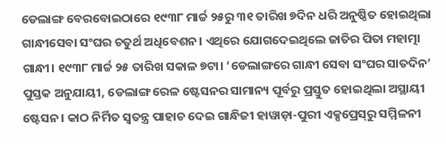ଡେଲାଙ୍ଗ ବେରବୋଇଠାରେ ୧୯୩୮ ମାର୍ଚ୍ଚ ୨୫ରୁ ୩୧ ତାରିଖ ୭ଦିନ ଧରି ଅନୁଷ୍ଠିତ ହୋଇଥିଲା ଗାନ୍ଧୀସେବା ସଂଘର ଚତୁର୍ଥ ଅଧିବେଶନ। ଏଥିରେ ଯୋଗଦେଇଥିଲେ ଜାତିର ପିତା ମହାତ୍ମା ଗାନ୍ଧୀ। ୧୯୩୮ ମାର୍ଚ୍ଚ ୨୫ ତାରିଖ ସକାଳ ୭ଟା। ‘ଡେଲାଙ୍ଗରେ ଗାନ୍ଧୀ ସେବା ସଂଘର ସାତଦିନ’ ପୁସ୍ତକ ଅନୁଯାୟୀ, ଡେଲାଙ୍ଗ ରେଳ ଷ୍ଟେସନର ସାମାନ୍ୟ ପୂର୍ବରୁ ପ୍ରସ୍ତୁତ ହୋଇଥିଲା ଅସ୍ଥାୟୀ ଷ୍ଟେସନ। କାଠ ନିର୍ମିତ ସ୍ୱତନ୍ତ୍ର ପାହାଚ ଦେଇ ଗାନ୍ଧିଜୀ ହାୱାଡ଼ା-ପୁରୀ ଏକ୍ସପ୍ରେସ୍‌‌ରୁ ସମ୍ମିଳନୀ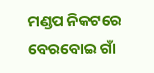ମଣ୍ଡପ ନିକଟରେ ବେରବୋଇ ଗାଁ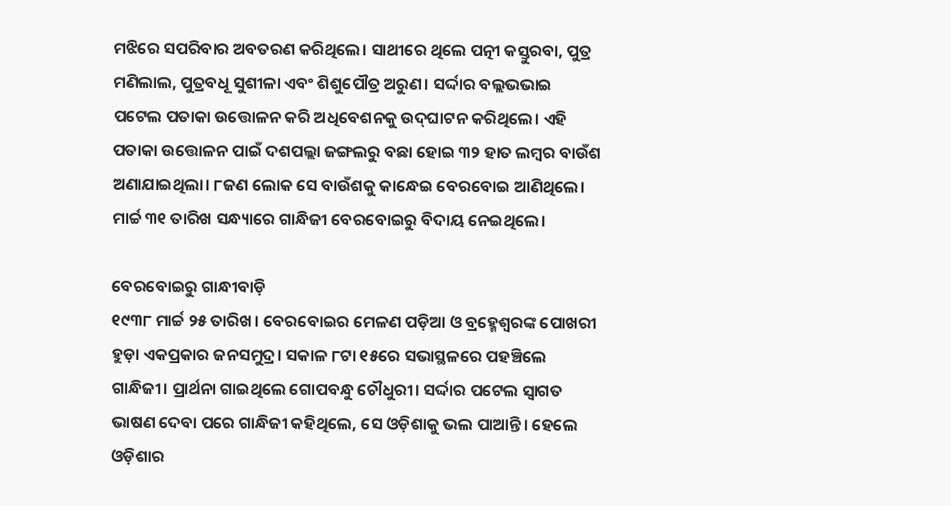ମଝିରେ ସପରିବାର ଅବତରଣ କରିଥିଲେ। ସାଥୀରେ ଥିଲେ ପତ୍ନୀ କସ୍ତୁରବା, ପୁତ୍ର ମଣିଲାଲ, ପୁତ୍ରବଧୂ ସୁଶୀଳା ଏବଂ ଶିଶୁପୌତ୍ର ଅରୁଣ। ସର୍ଦ୍ଦାର ବଲ୍ଲଭଭାଇ ପଟେଲ ପତାକା ଉତ୍ତୋଳନ କରି ଅଧିବେଶନକୁ ଉଦ୍‌‌ଘାଟନ କରିଥିଲେ। ଏହି ପତାକା ଉତ୍ତୋଳନ ପାଇଁ ଦଶପଲ୍ଲା ଜଙ୍ଗଲରୁ ବଛା ହୋଇ ୩୨ ହାତ ଲମ୍ବର ବାଉଁଶ ଅଣାଯାଇଥିଲା। ୮ଜଣ ଲୋକ ସେ ବାଉଁଶକୁ କାନ୍ଧେଇ ବେରବୋଇ ଆଣିଥିଲେ। ମାର୍ଚ୍ଚ ୩୧ ତାରିଖ ସନ୍ଧ୍ୟାରେ ଗାନ୍ଧିଜୀ ବେରବୋଇରୁ ବିଦାୟ ନେଇଥିଲେ।

ବେରବୋଇରୁ ଗାନ୍ଧୀବାଡ଼ି
୧୯୩୮ ମାର୍ଚ୍ଚ ୨୫ ତାରିଖ। ବେରବୋଇର ମେଳଣ ପଡ଼ିଆ ଓ ବ୍ରହ୍ମେଶ୍ୱରଙ୍କ ପୋଖରୀ ହୁଡ଼ା ଏକପ୍ରକାର ଜନସମୁଦ୍ର। ସକାଳ ୮ଟା ୧୫ରେ ସଭାସ୍ଥଳରେ ପହଞ୍ଚିଲେ ଗାନ୍ଧିଜୀ। ପ୍ରାର୍ଥନା ଗାଇଥିଲେ ଗୋପବନ୍ଧୁ ଚୌଧୁରୀ। ସର୍ଦ୍ଦାର ପଟେଲ ସ୍ୱାଗତ ଭାଷଣ ଦେବା ପରେ ଗାନ୍ଧିଜୀ କହିଥିଲେ, ସେ ଓଡ଼ିଶାକୁ ଭଲ ପାଆନ୍ତି। ହେଲେ ଓଡ଼ିଶାର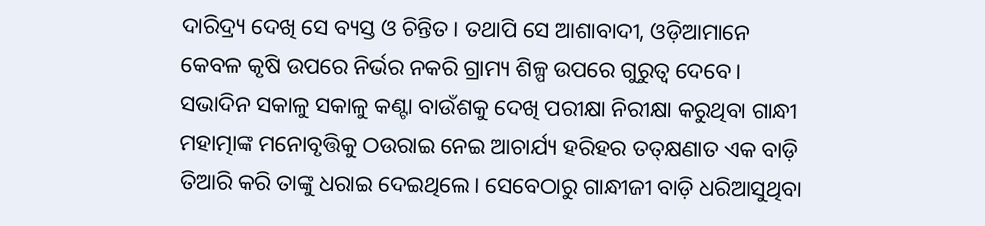ଦାରିଦ୍ର୍ୟ ଦେଖି ସେ ବ୍ୟସ୍ତ ଓ ଚିନ୍ତିତ। ତଥାପି ସେ ଆଶାବାଦୀ, ଓଡ଼ିଆମାନେ କେବଳ କୃଷି ଉପରେ ନିର୍ଭର ନକରି ଗ୍ରାମ୍ୟ ଶିଳ୍ପ ଉପରେ ଗୁରୁତ୍ୱ ଦେବେ। ସଭାଦିନ ସକାଳୁ ସକାଳୁ କଣ୍ଟା ବାଉଁଶକୁ ଦେଖି ପରୀକ୍ଷା ନିରୀକ୍ଷା କରୁଥିବା ଗାନ୍ଧୀ ମହାତ୍ମାଙ୍କ ମନୋବୃତ୍ତିକୁ ଠଉରାଇ ନେଇ ଆଚାର୍ଯ୍ୟ ହରିହର ତତ୍‌‌କ୍ଷଣାତ ଏକ ବାଡ଼ି ତିଆରି କରି ତାଙ୍କୁ ଧରାଇ ଦେଇଥିଲେ। ସେବେଠାରୁ ଗାନ୍ଧୀଜୀ ବାଡ଼ି ଧରିଆସୁଥିବା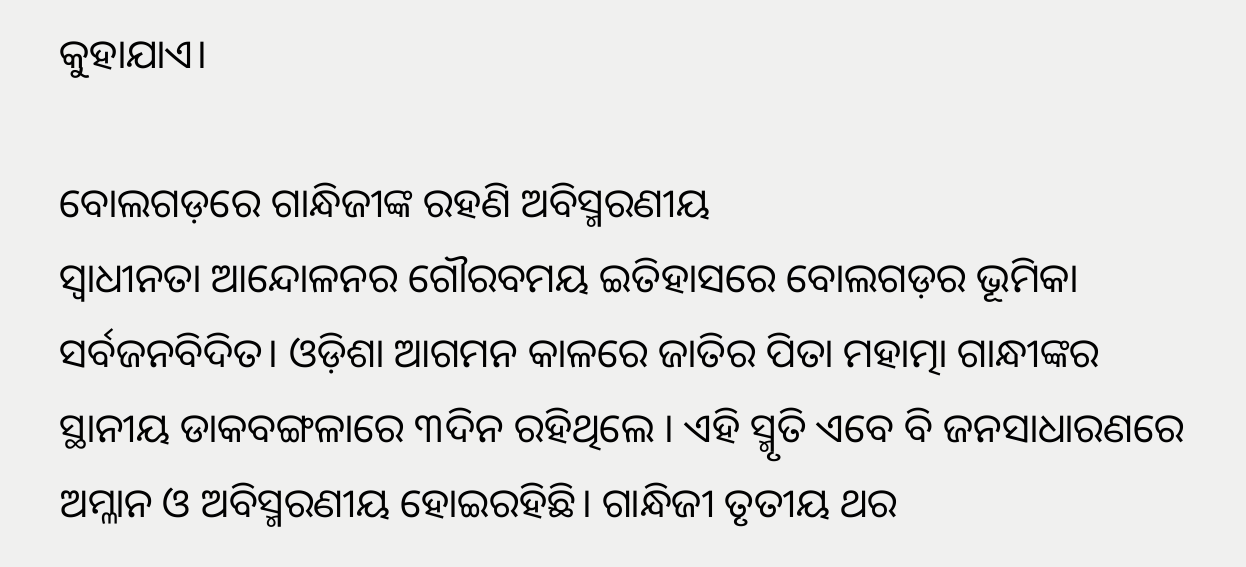କୁହାଯାଏ।

ବୋଲଗଡ଼ରେ ଗାନ୍ଧିଜୀଙ୍କ ରହଣି ଅବିସ୍ମରଣୀୟ
ସ୍ବାଧୀନତା ଆନ୍ଦୋଳନର ଗୌରବମୟ ଇତିହାସରେ ବୋଲଗଡ଼ର ଭୂମିକା ସର୍ବଜନବିଦିତ। ଓଡ଼ିଶା ଆଗମନ କାଳରେ ଜାତିର ପିତା ମହାତ୍ମା ଗାନ୍ଧୀଙ୍କର ସ୍ଥାନୀୟ ଡାକବଙ୍ଗଳାରେ ୩ଦିନ ରହିଥିଲେ । ଏହି ସ୍ମୃତି ଏବେ ବି ଜନସାଧାରଣରେ ଅମ୍ଳାନ ଓ ଅବିସ୍ମରଣୀୟ ହୋଇରହିଛି। ଗାନ୍ଧିଜୀ ତୃତୀୟ ଥର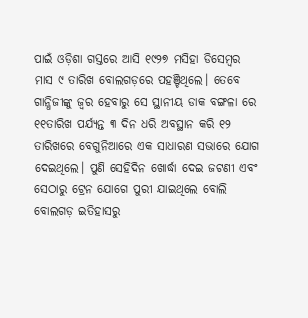ପାଇଁ ଓଡ଼ିଶା ଗସ୍ତରେ ଆସି ୧୯୨୭ ମସିହା ଡିସେମ୍ବର ମାସ ୯ ତାରିଖ ବୋଲଗଡ଼ରେ ପହଞ୍ଚିଥିଲେ। ତେବେ ଗାନ୍ଧିଜୀଙ୍କୁ ଜ୍ଵର ହେବାରୁ ସେ ସ୍ଥାନୀୟ ଡାକ ବଙ୍ଗଳା ରେ ୧୧ତାରିଖ ପର୍ଯ୍ୟନ୍ତ ୩ ଦିନ ଧରି ଅବସ୍ଥାନ କରି ୧୨ ତାରିଖରେ ବେଗୁନିଆରେ ଏକ ସାଧାରଣ ସଭାରେ ଯୋଗ ଦେଇଥିଲେ। ପୁଣି ସେହିଦିନ ଖୋର୍ଦ୍ଧା ଦେଇ ଜଟଣୀ ଏବଂ ସେଠାରୁ ଟ୍ରେନ ଯୋଗେ ପୁରୀ ଯାଇଥିଲେ ବୋଲି ବୋଲଗଡ଼ ଇତିହାସରୁ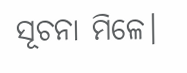ସୂଚନା ମିଳେ।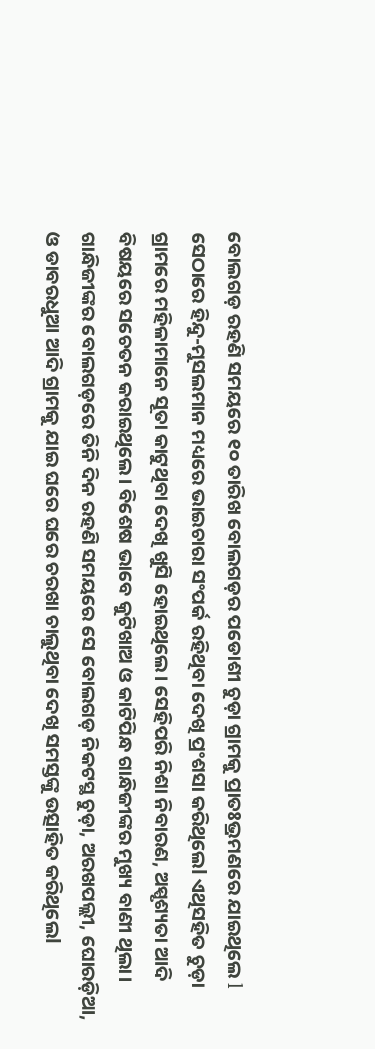ବୋଲଗଡ଼ ରହଣି ସମୟରେ ୧୦ ତାରିଖ ବୋଲଗଡ଼ର ପଡୋଶୀ ଚୁଡ଼ା ଗ୍ରାମକୁ ପ୍ରାତଃଭ୍ରମଣରେ ଯାଇଥିଲେ l ସେଠାରେ ହିନ୍ଦୁ-ମୁସଲମାନ ମଧ୍ୟରେ ଭାଇଚାରା ସଂପର୍କ ରହିଥିବା ଦେଖି ପ୍ରଂଶସା କରିଥିଲେl ଏଥିସହିତ ଚୁଡ଼ା ଗ୍ରାମରେ ମହିଳାମାନେ ସୂତା କାଟୁଥିବା ଦେଖି ଖୁସି ହୋଇଥିଲେ। ସେହିପରି ନିଶା ନିବାରଣ, ଅସ୍ପୃଶ୍ୟତା ଆଦି ବିଷୟରେ ସଚେତନ କରାଇଥିଲେ। ବିଶେଷ ଭାବେ କୁଟିଖାଅ ଓ କାଟିପିନ୍ଧ ଗାନ୍ଧିଜୀଙ୍କର ମୁଖ୍ୟ ବାଣୀ ଥିଲା। ଗାନ୍ଧିଜୀଙ୍କର ବୋଲଗଡ଼ରେ ତିନି ଦିନ ରହଣି ସମୟରେ ସେ ବୋଲଗଡ଼ ନିକଟସ୍ଥ ଚୁଡ଼ା, ଅରଖପଲ୍ଲୀ, ଘୋରଡ଼ିଆ, ଓ ଡାବରଧୁଆ ଆଦି ଗ୍ରାମକୁ ଯାଇ ଘରେ ଘରେ ଚରଖା ଚାଲୁଥିବା ଦେଖି ସମସ୍ତଙ୍କୁ ଉତ୍ସାହିତ କରିଥିଲେl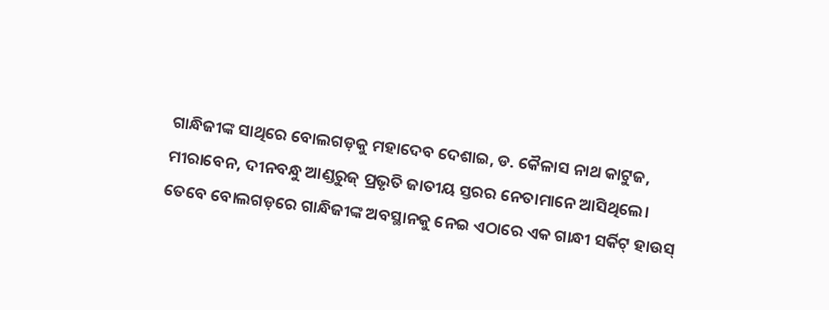ଗାନ୍ଧିଜୀଙ୍କ ସାଥିରେ ବୋଲଗଡ଼କୁ ମହାଦେବ ଦେଶାଇ, ଡ. କୈଳାସ ନାଥ କାଟୁଜ, ମୀରାବେନ, ଦୀନବନ୍ଧୁ ଆଣ୍ଡରୁଜ୍‌ ପ୍ରଭୃତି ଜାତୀୟ ସ୍ତରର ନେତାମାନେ ଆସିଥିଲେ। ତେବେ ବୋଲଗଡ଼ରେ ଗାନ୍ଧିଜୀଙ୍କ ଅବସ୍ଥାନକୁ ନେଇ ଏଠାରେ ଏକ ଗାନ୍ଧୀ ସର୍କିଟ୍‌ ହାଉସ୍‌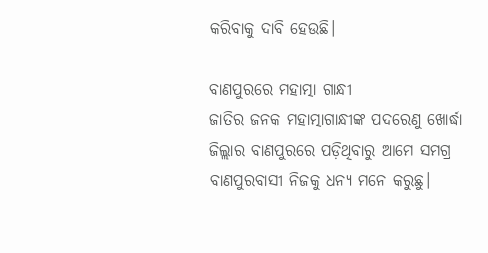କରିବାକୁ ଦାବି ହେଉଛି।

ବାଣପୁରରେ ମହାତ୍ମା ଗାନ୍ଧୀ
ଜାତିର ଜନକ ମହାତ୍ମାଗାନ୍ଧୀଙ୍କ ପଦରେଣୁ ଖୋର୍ଦ୍ଧା ଜିଲ୍ଲାର ବାଣପୁରରେ ପଡ଼ିଥିବାରୁ ଆମେ ସମଗ୍ର ବାଣପୁରବାସୀ ନିଜକୁ ଧନ୍ୟ ମନେ କରୁଛୁ।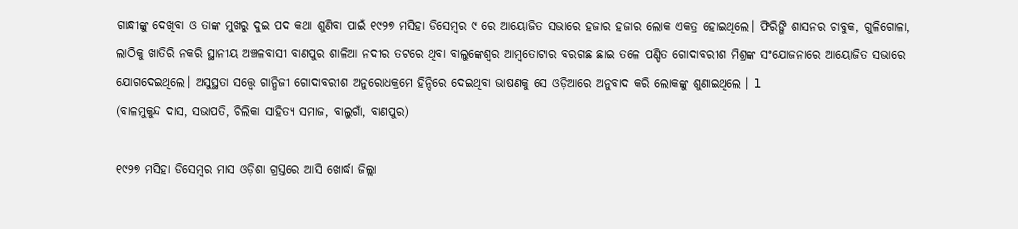ଗାନ୍ଧୀଙ୍କୁ ଦେଖିବା ଓ ତାଙ୍କ ମୁଖରୁ ଦୁଇ ପଦ କଥା ଶୁଣିବା ପାଇଁ ୧୯୨୭ ମସିହା ଡିସେମ୍ବର ୯ ରେ ଆୟୋଜିତ ସଭାରେ ହଜାର ହଜାର ଲୋକ ଏକତ୍ର ହୋଇଥିଲେ। ଫିରିଙ୍ଗି ଶାସନର ଚାବୁକ, ଗୁଳିଗୋଳା, ଲାଠିକୁ ଖାତିରି ନକରି ସ୍ଥାନୀୟ ଅଞ୍ଚଳବାସୀ ବାଣପୁର ଶାଳିଆ ନଦୀର ତଟରେ ଥିବା ବାଲୁଙ୍କେଶ୍ଵର ଆମ୍ବତୋଟାର ବରଗଛ ଛାଇ ତଳେ ପଣ୍ଡିତ ଗୋଦାବରୀଶ ମିଶ୍ରଙ୍କ ସଂଯୋଜନାରେ ଆୟୋଜିତ ସଭାରେ ଯୋଗଦେଇଥିଲେ। ଅସୁସ୍ଥତା ସତ୍ତ୍ଵେ ଗାନ୍ଧିଜୀ ଗୋଦାବରୀଶ ଅନୁରୋଧକ୍ରମେ ହିନ୍ଦିରେ ଦେଇଥିବା ଭାଷଣକୁ ସେ ଓଡ଼ିଆରେ ଅନୁବାଦ କରି ଲୋକଙ୍କୁ ଶୁଣାଇଥିଲେ । l
(ବାଳମୁକୁନ୍ଦ ଦାସ, ସଭାପତି, ଚିଲିକା ସାହିତ୍ୟ ସମାଜ, ବାଲୁଗାଁ, ବାଣପୁର)

୧୯୨୭ ମସିହା ଡିସେମ୍ବର ମାସ ଓଡ଼ିଶା ଗ୍ରସ୍ତରେ ଆସି ଖୋର୍ଦ୍ଧା ଜିଲ୍ଲା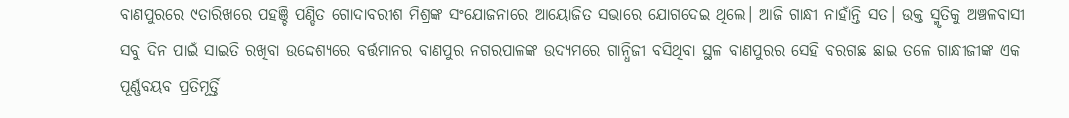ବାଣପୁରରେ ୯ତାରିଖରେ ପହଞ୍ଚି ପଣ୍ଡିତ ଗୋଦାବରୀଶ ମିଶ୍ରଙ୍କ ସଂଯୋଜନାରେ ଆୟୋଜିତ ସଭାରେ ଯୋଗଦେଇ ଥିଲେ। ଆଜି ଗାନ୍ଧୀ ନାହାଁନ୍ତି ସତ। ଉକ୍ତ ସ୍ମୃତିକୁ ଅଞ୍ଚଳବାସୀ ସବୁ ଦିନ ପାଇଁ ସାଇତି ରଖିବା ଉଦ୍ଦେଶ୍ୟରେ ବର୍ତ୍ତମାନର ବାଣପୁର ନଗରପାଳଙ୍କ ଉଦ୍ୟମରେ ଗାନ୍ଧିଜୀ ବସିଥିବା ସ୍ଥଳ ବାଣପୁରର ସେହି ବରଗଛ ଛାଇ ତଳେ ଗାନ୍ଧୀଜୀଙ୍କ ଏକ ପୂର୍ଣ୍ଣବୟବ ପ୍ରତିମୂର୍ତ୍ତି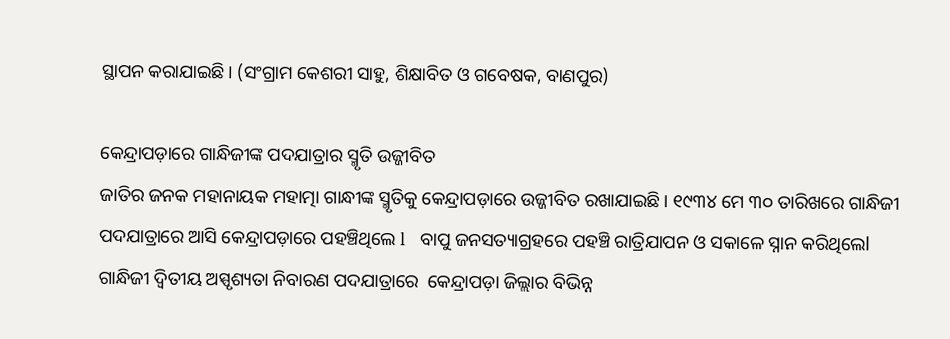ସ୍ଥାପନ କରାଯାଇଛି। (ସଂଗ୍ରାମ କେଶରୀ ସାହୁ, ଶିକ୍ଷାବିତ ଓ ଗବେଷକ, ବାଣପୁର)

କେନ୍ଦ୍ରାପଡ଼ାରେ ଗାନ୍ଧିଜୀଙ୍କ ପଦଯାତ୍ରାର ସ୍ମୃତି ଉଜ୍ଜୀବିତ
ଜାତିର ଜନକ ମହାନାୟକ ମହାତ୍ମା ଗାନ୍ଧୀଙ୍କ ସ୍ମୃତିକୁ କେନ୍ଦ୍ରାପଡ଼ାରେ ଉଜ୍ଜୀବିତ ରଖାଯାଇଛି। ୧୯୩୪ ମେ ୩୦ ତାରିଖ‌ରେ ଗାନ୍ଧିଜୀ ପଦଯାତ୍ରାରେ ଆସି କେନ୍ଦ୍ରାପଡ଼ାରେ ପହଞ୍ଚିଥିଲେ l   ବାପୁ ଜନସତ୍ୟାଗ୍ରହରେ ପହଞ୍ଚି ରାତ୍ରିଯାପନ ଓ ସକାଳେ ସ୍ନାନ କରିଥିଲେl ଗାନ୍ଧିଜୀ ଦ୍ବିତୀୟ ଅସ୍ପୃଶ୍ୟତା ନିବାରଣ ପଦଯାତ୍ରାରେ  କେନ୍ଦ୍ରାପଡ଼ା ଜିଲ୍ଲାର ବିଭିନ୍ନ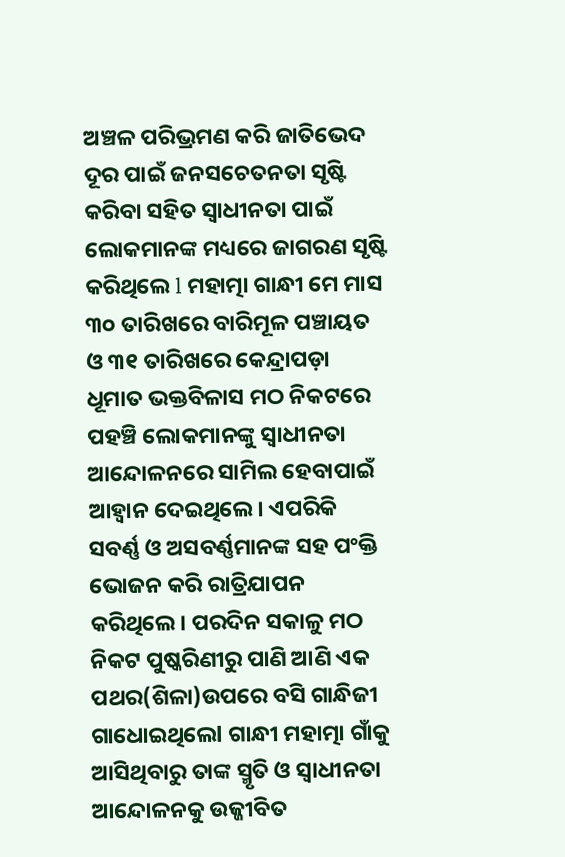ଅଞ୍ଚଳ ପରିଭ୍ରମଣ କରି ଜାତିଭେଦ ଦୂର ପାଇଁ ଜନସଚେତନତା ସୃଷ୍ଟି କରିବା ସହିତ ସ୍ବାଧୀନତା ପାଇଁ ଲୋକମାନଙ୍କ ମଧ୍ୟରେ ଜାଗରଣ ସୃଷ୍ଟି କରିଥିଲେ l ମହାତ୍ମା ଗାନ୍ଧୀ ମେ ମାସ ୩୦ ତାରିଖରେ ବାରିମୂଳ ପଞ୍ଚାୟତ ଓ ୩୧ ତାରିଖରେ କେନ୍ଦ୍ରାପଡ଼ା ଧୂମାତ ଭକ୍ତବିଳାସ ମଠ ନିକଟରେ ପହଞ୍ଚି ଲୋକମାନଙ୍କୁ ସ୍ୱାଧୀନତା ଆନ୍ଦୋଳନରେ ସାମିଲ ହେବାପାଇଁ ଆହ୍ୱାନ ଦେଇଥିଲେ। ଏପରିକି ସବର୍ଣ୍ଣ ଓ ଅସବର୍ଣ୍ଣମାନଙ୍କ ସହ ପଂକ୍ତି ଭୋଜନ କରି ରାତ୍ରିଯାପନ କରିଥିଲେ। ପରଦିନ ସକାଳୁ ମଠ ନିକଟ ପୁଷ୍କରିଣୀରୁ ପାଣି ଆଣି ଏକ ପଥର(ଶିଳା)ଉପରେ ବସି ଗାନ୍ଧିଜୀ ଗାଧୋଇଥିଲେl ଗାନ୍ଧୀ ମହାତ୍ମା ଗାଁକୁ ଆସିଥିବାରୁ ତାଙ୍କ ସ୍ମୃତି ଓ ସ୍ୱାଧୀନତା ଆନ୍ଦୋଳନକୁ ଉଜ୍ଜୀବିତ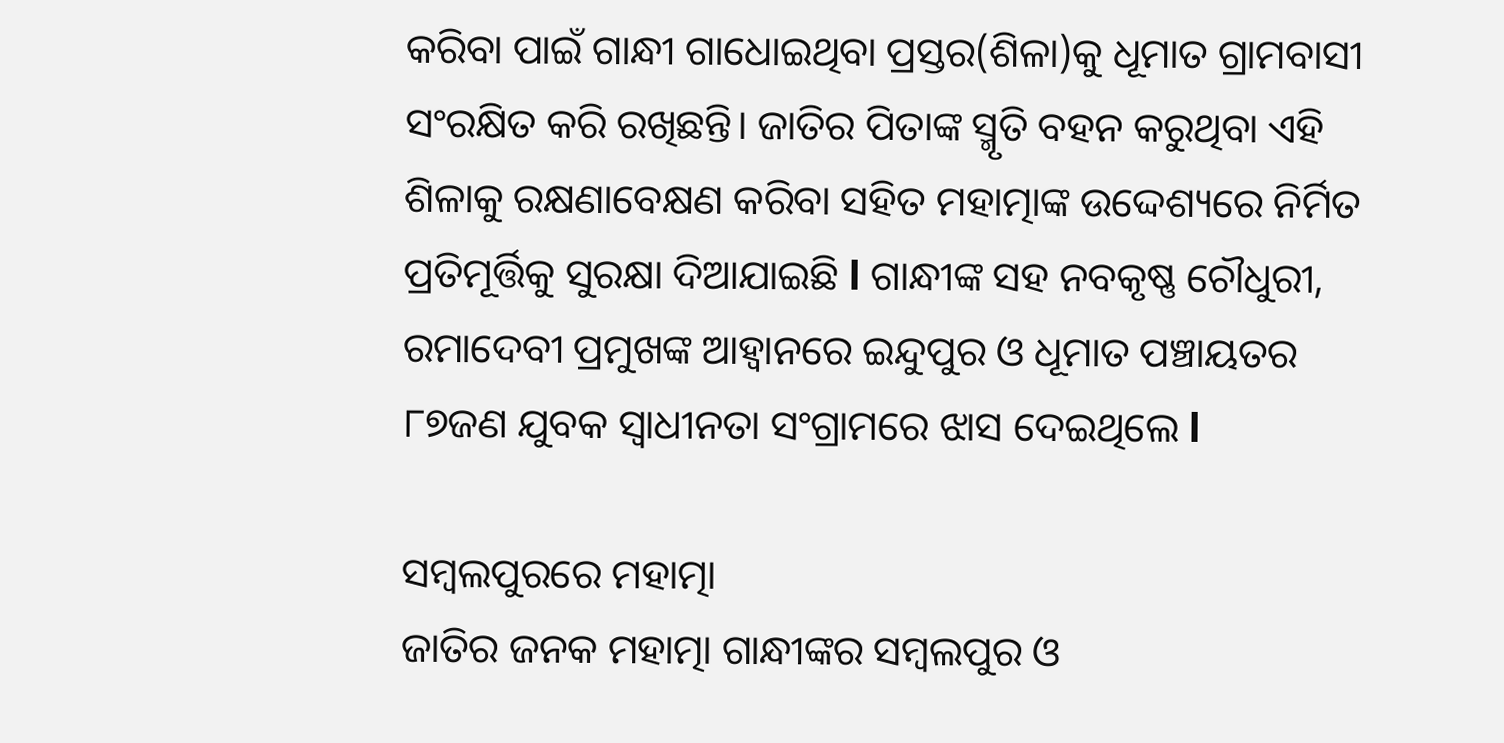କରିବା ପାଇଁ ଗାନ୍ଧୀ ଗାଧୋଇଥିବା ପ୍ରସ୍ତର(ଶିଳା)କୁ ଧୂମାତ ଗ୍ରାମବାସୀ ସଂରକ୍ଷିତ କରି ରଖିଛନ୍ତି। ଜାତିର ପିତାଙ୍କ ସ୍ମୃତି ବହନ କରୁଥିବା ଏହି ଶିଳାକୁ ରକ୍ଷଣାବେକ୍ଷଣ କରିବା ସହିତ ମହାତ୍ମାଙ୍କ ଉଦ୍ଦେଶ୍ୟରେ ନିର୍ମିତ ପ୍ରତିମୂର୍ତ୍ତିକୁ ସୁରକ୍ଷା ଦିଆଯାଇଛି l ଗାନ୍ଧୀଙ୍କ ସହ ନବକୃଷ୍ଣ ଚୌଧୁରୀ, ରମାଦେବୀ ପ୍ରମୁଖଙ୍କ ଆହ୍ୱାନରେ ଇନ୍ଦୁପୁର ଓ ଧୂମାତ ପଞ୍ଚାୟତର ୮୭ଜଣ ଯୁବକ ସ୍ବାଧୀନତା ସଂଗ୍ରାମରେ ଝାସ ଦେଇଥିଲେ l

ସମ୍ବଲପୁରରେ ମହାତ୍ମା
ଜାତିର ଜନକ ମହାତ୍ମା ଗାନ୍ଧୀଙ୍କର ସମ୍ବଲପୁର ଓ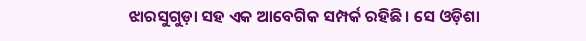ଝାରସୁଗୁଡ଼ା ସହ ଏକ ଆବେଗିକ ସମ୍ପର୍କ ରହିଛି। ସେ ଓଡ଼ିଶା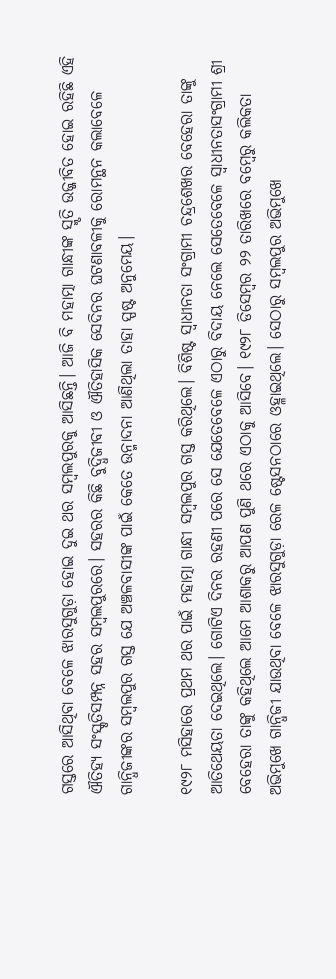ଗସ୍ତରେ ଆସିଥିବା ବେଳେ ଝାରସୁଗୁଡ଼ା ହୋଇ ଦୁଇ ଥର ସମ୍ବଲପୁରକୁ ଆସିଛନ୍ତି। ଆଜି ବି ମହାତ୍ମା ଗାନ୍ଧୀଙ୍କ ସ୍ମୃତି ଉଜ୍ଜୀବିତ ହୋଇ ରହିଛି ଏହି ଐତିହ୍ୟ ସଂସ୍କୃତିସମ୍ପନ୍ନ ସହର ସମ୍ବଲପୁରରେ। ସହରର କିଛି ବୁଦ୍ଧିଜୀବୀ ଓ ଐତିହାସିକ ସେଦିନର ଘଟଣାବଳୀକୁ ରୋମନ୍ଥନ କଲାବେଳେ ଗାନ୍ଧିଜୀଙ୍କର ସମ୍ବଲପୁର ଗସ୍ତ ଯେ ଅଞ୍ଚଳବାସୀଙ୍କ ପାଇଁ କେତେ ଉନ୍ମାଦନା ଆଣିଥିଲା ତାହା ସ୍ପଷ୍ଟ ଅନୁମେୟ।

୧୯୨୮ ମସିହାରେ ପ୍ରଥମ ଥର ପାଇଁ ମହାତ୍ମା ଗାନ୍ଧୀ ସମ୍ବଲପୁର ଗସ୍ତ କରିଥିଲେ। ବିଶିଷ୍ଟ ସ୍ୱାଧୀନତା ସଂଗ୍ରାମୀ ଚନ୍ଦ୍ରଶେଖର ବେହେରା ତାଙ୍କୁ ଆତିଥେୟତା ଦେଇଥିଲେ। ଗୋଟିଏ ଦିନର ରହଣୀ ପରେ ସେ ଯେତେବେଳେ ଏଠାରୁ ବିଦାୟ ନେଲେ ସେତେବେଳେ ସ୍ୱାଧୀନତାସଂଗ୍ରାମୀ ଶ୍ରୀ ବେହେରା ତାଙ୍କୁ କହିଥିଲେ ଆମେ ଆଶାକରୁ ଆପଣ ପୁଣି ଥରେ ଏଠାକୁ ଆସିବେ। ୧୯୨୮ ଡିସେମ୍ବର ୨୨ ତାରିଖରେ ବମ୍ବେରୁ କଲିକତା ଅଭିମୁଖେ ଗାନ୍ଧିଜୀ ଯାଉଥିବା ବେଳେ ଝାରସୁଗୁଡ଼ା ରେଳ ଷ୍ଟେସନଠାରେ ଓହ୍ଳାଇଥିଲେ। ସେଠାରୁ ସମ୍ବଲପୁର ଅଭିମୁଖେ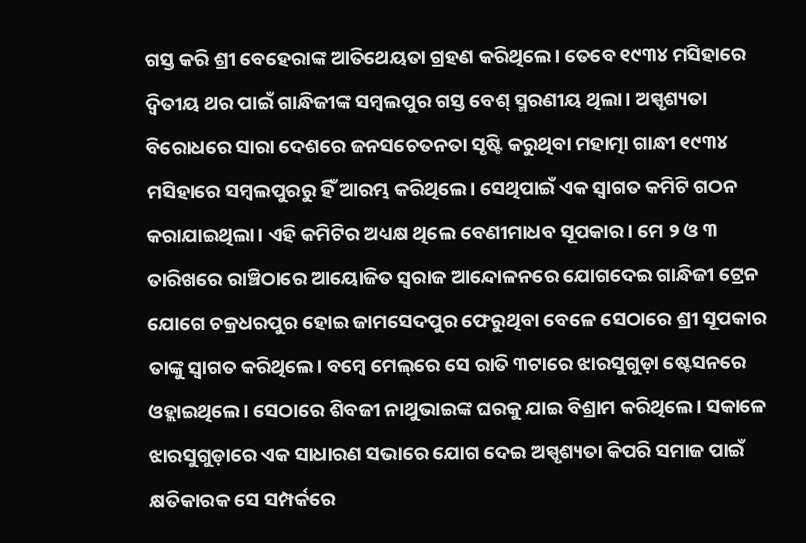ଗସ୍ତ କରି ଶ୍ରୀ ବେହେରାଙ୍କ ଆତିଥେୟତା ଗ୍ରହଣ କରିଥିଲେ। ତେବେ ୧୯୩୪ ମସିହାରେ ଦ୍ୱିତୀୟ ଥର ପାଇଁ ଗାନ୍ଧିଜୀଙ୍କ ସମ୍ବଲପୁର ଗସ୍ତ ବେଶ୍‌ ସ୍ମରଣୀୟ ଥିଲା। ଅସ୍ପୃଶ୍ୟତା ବିରୋଧରେ ସାରା ଦେଶରେ ଜନସଚେତନତା ସୃଷ୍ଟି କରୁଥିବା ମହାତ୍ମା ଗାନ୍ଧୀ ୧୯୩୪ ମସିହାରେ ସମ୍ବଲପୁରରୁ ହିଁ ଆରମ୍ଭ କରିଥିଲେ। ସେଥିପାଇଁ ଏକ ସ୍ୱାଗତ କମିଟି ଗଠନ କରାଯାଇଥିଲା। ଏହି କମିଟିର ଅଧ୍ୟକ୍ଷ ଥିଲେ ବେଣୀମାଧବ ସୂପକାର। ମେ ୨ ଓ ୩ ତାରିଖରେ ରାଞ୍ଚିଠାରେ ଆୟୋଜିତ ସ୍ୱରାଜ ଆନ୍ଦୋଳନରେ ଯୋଗଦେଇ ଗାନ୍ଧିଜୀ ଟ୍ରେନ ଯୋଗେ ଚକ୍ରଧରପୁର ହୋଇ ଜାମସେଦପୁର ଫେରୁଥିବା ବେଳେ ସେଠାରେ ଶ୍ରୀ ସୂପକାର ତାଙ୍କୁ ସ୍ୱାଗତ କରିଥିଲେ। ବମ୍ବେ ମେଲ୍‌ରେ ସେ ରାତି ୩ଟାରେ ଝାରସୁଗୁଡ଼ା ଷ୍ଟେସନରେ ଓହ୍ଲାଇଥିଲେ। ସେଠାରେ ଶିବଜୀ ନାଥୁଭାଇଙ୍କ ଘରକୁ ଯାଇ ବିଶ୍ରାମ କରିଥିଲେ। ସକାଳେ ଝାରସୁଗୁଡ଼ାରେ ଏକ ସାଧାରଣ ସଭାରେ ଯୋଗ ଦେଇ ଅସ୍ପୃଶ୍ୟତା କିପରି ସମାଜ ପାଇଁ କ୍ଷତିକାରକ ସେ ସମ୍ପର୍କରେ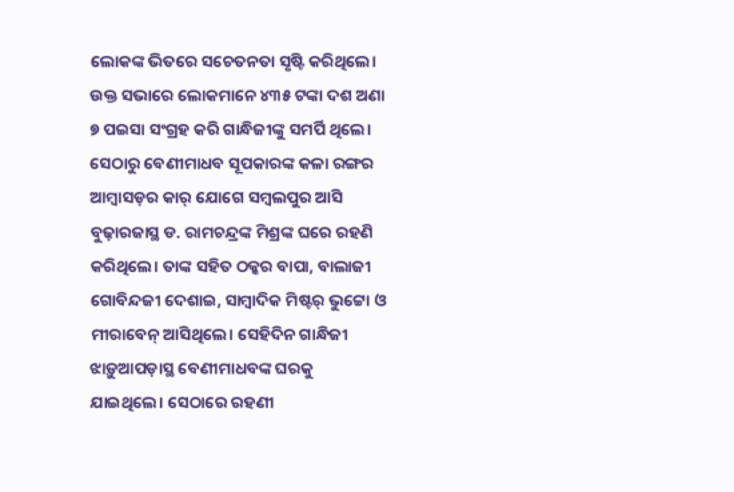ଲୋକଙ୍କ ଭିତରେ ସଚେତନତା ସୃଷ୍ଟି କରିଥିଲେ। ଉକ୍ତ ସଭାରେ ଲୋକମାନେ ୪୩୫ ଟଙ୍କା ଦଶ ଅଣା ୭ ପଇସା ସଂଗ୍ରହ କରି ଗାନ୍ଧିଜୀଙ୍କୁ ସମର୍ପି ଥିଲେ। ସେଠାରୁ ବେଣୀମାଧବ ସୂପକାରଙ୍କ କଳା ରଙ୍ଗର ଆମ୍ବାସଡ଼ର କାର୍‌ ଯୋଗେ ସମ୍ବଲପୁର ଆସି ବୁଢ଼ାରଜାସ୍ଥ ଡ. ରାମଚନ୍ଦ୍ରଙ୍କ ମିଶ୍ରଙ୍କ ଘରେ ରହଣି କରିଥିଲେ। ତାଙ୍କ ସହିତ ଠକ୍କର ବାପା, ବାଲାଜୀ ଗୋବିନ୍ଦଜୀ ଦେଶାଇ, ସାମ୍ବାଦିକ ମିଷ୍ଟର୍‌ ଭୁଟ୍ଟୋ ଓ ମୀରାବେନ୍‌‌ ଆସିଥିଲେ। ସେହିଦିନ ଗାନ୍ଧିଜୀ ଝାଡ଼ୁଆପଡ଼ାସ୍ଥ ବେଣୀମାଧବଙ୍କ ଘରକୁ ଯାଇଥିଲେ। ସେଠାରେ ରହଣୀ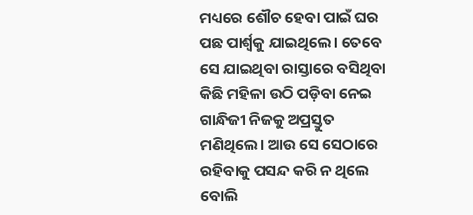ମଧ୍ୟରେ ଶୌଚ ହେବା ପାଇଁ ଘର ପଛ ପାର୍ଶ୍ବକୁ ଯାଇଥିଲେ। ତେବେ ସେ ଯାଇଥିବା ରାସ୍ତାରେ ବସିଥିବା କିଛି ମହିଳା ଉଠି ପଡ଼ିବା ନେଇ ଗାନ୍ଧିଜୀ ନିଜକୁ ଅପ୍ରସ୍ତୁତ ମଣିଥିଲେ। ଆଉ ସେ ସେଠାରେ ରହିବାକୁ ପସନ୍ଦ କରି ନ ଥିଲେ ବୋଲି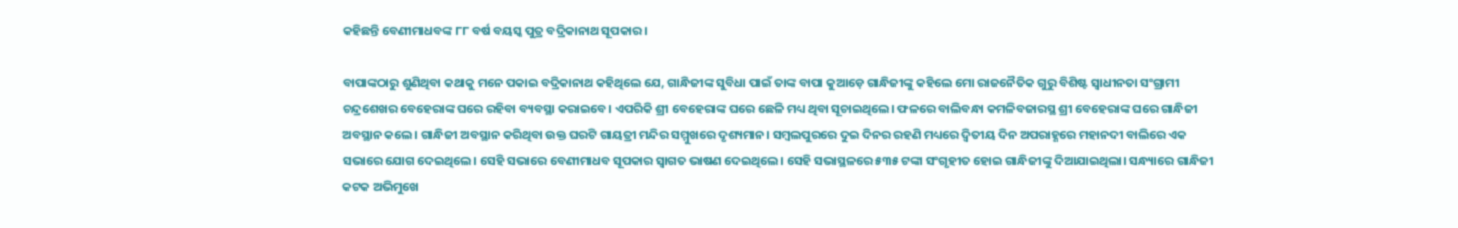କହିଛନ୍ତି ବେଣୀମାଧବଙ୍କ ୮୮ ବର୍ଷ ବୟସ୍କ ପୁତ୍ର ବଦ୍ରିକାନାଥ ସୂପକାର।

ବାପାଙ୍କଠାରୁ ଶୁଣିଥିବା କଥାକୁ ମନେ ପକାଇ ବଦ୍ରିକାନାଥ କହିଥିଲେ ଯେ, ଗାନ୍ଧିଜୀଙ୍କ ସୁବିଧା ପାଇଁ ତାଙ୍କ ବାପା କୁଆଡ଼େ ଗାନ୍ଧିଜୀଙ୍କୁ କହିଲେ ମୋ ରାଜନୈତିକ ଗୁରୁ ବିଶିଷ୍ଟ ସ୍ୱାଧୀନତା ସଂଗ୍ରାମୀ ଚନ୍ଦ୍ରଶେଖର ବେହେରାଙ୍କ ଘରେ ରହିବା ବ୍ୟବସ୍ଥା କରାଇବେ। ଏପରିକି ଶ୍ରୀ ବେହେରାଙ୍କ ଘରେ ଛେଳି ମଧ୍ୟ ଥିବା ସୂଚାଇଥିଲେ। ଫଳରେ ବାଲିବନ୍ଧା କମଳିବଜାରସ୍ଥ ଶ୍ରୀ ବେହେରାଙ୍କ ଘରେ ଗାନ୍ଧିଜୀ ଅବସ୍ଥାନ କଲେ। ଗାନ୍ଧିଜୀ ଅବସ୍ଥାନ କରିଥିବା ଉକ୍ତ ଘରଟି ଗାୟତ୍ରୀ ମନ୍ଦିର ସମ୍ମୁଖରେ ଦୃଶ୍ୟମାନ। ସମ୍ବଲପୁରରେ ଦୁଇ ଦିନର ରହଣି ମଧ୍ୟରେ ଦ୍ୱିତୀୟ ଦିନ ଅପରାହ୍ଣରେ ମହାନଦୀ ବାଲିରେ ଏକ ସଭାରେ ଯୋଗ ଦେଇଥିଲେ। ସେହି ସଭାରେ ବେଣୀମାଧବ ସୂପକାର ସ୍ୱାଗତ ଭାଷଣ ଦେଇଥିଲେ। ସେହି ସଭାସ୍ଥଳରେ ୫୩୫ ଟଙ୍କା ସଂଗୃହୀତ ହୋଇ ଗାନ୍ଧିଜୀଙ୍କୁ ଦିଆଯାଇଥିଲା। ସନ୍ଧ୍ୟାରେ ଗାନ୍ଧିଜୀ କଟକ ଅଭିମୁଖେ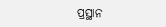ପ୍ରସ୍ଥାନ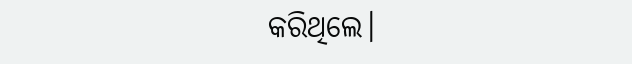କରିଥିଲେ।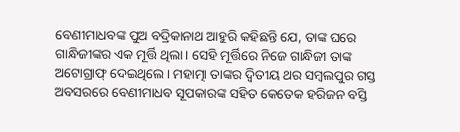ବେଣୀମାଧବଙ୍କ ପୁଅ ବଦ୍ରିକାନାଥ ଆହୁରି କହିଛନ୍ତି ଯେ, ତାଙ୍କ ଘରେ ଗାନ୍ଧିଜୀଙ୍କର ଏକ ମୂର୍ତ୍ତି ଥିଲା। ସେହି ମୂର୍ତ୍ତିରେ ନିଜେ ଗାନ୍ଧିଜୀ ତାଙ୍କ ଅଟୋଗ୍ରାଫ୍‌‌ ଦେଇଥିଲେ। ମହାତ୍ମା ତାଙ୍କର ଦ୍ୱିତୀୟ ଥର ସମ୍ବଲପୁର ଗସ୍ତ ଅବସରରେ ବେଣୀମାଧବ ସୂପକାରଙ୍କ ସହିତ କେତେକ ହରିଜନ ବସ୍ତି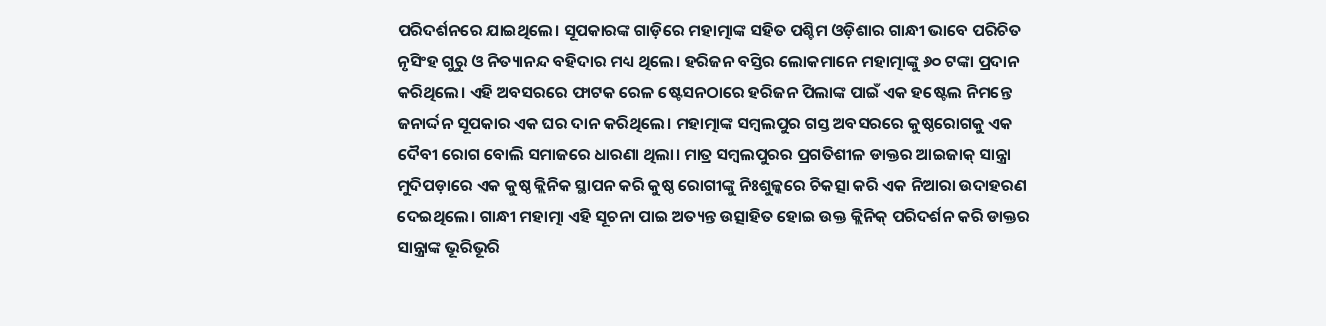ପରିଦର୍ଶନରେ ଯାଇଥିଲେ। ସୂପକାରଙ୍କ ଗାଡ଼ିରେ ମହାତ୍ମାଙ୍କ ସହିତ ପଶ୍ଚିମ ଓଡ଼ିଶାର ଗାନ୍ଧୀ ଭାବେ ପରିଚିତ ନୃସିଂହ ଗୁରୁ ଓ ନିତ୍ୟାନନ୍ଦ ବହିଦାର ମଧ୍ୟ ଥିଲେ। ହରିଜନ ବସ୍ତିର ଲୋକମାନେ ମହାତ୍ମାଙ୍କୁ ୬୦ ଟଙ୍କା ପ୍ରଦାନ କରିଥିଲେ। ଏହି ଅବସରରେ ଫାଟକ ରେଳ ଷ୍ଟେସନଠାରେ ହରିଜନ ପିଲାଙ୍କ ପାଇଁ ଏକ ହଷ୍ଟେଲ ନିମନ୍ତେ ଜନାର୍ଦ୍ଦନ ସୂପକାର ଏକ ଘର ଦାନ କରିଥିଲେ। ମହାତ୍ମାଙ୍କ ସମ୍ବଲପୁର ଗସ୍ତ ଅବସରରେ କୁଷ୍ଠରୋଗକୁ ଏକ ଦୈବୀ ରୋଗ ବୋଲି ସମାଜରେ ଧାରଣା ଥିଲା। ମାତ୍ର ସମ୍ବଲପୁରର ପ୍ରଗତିଶୀଳ ଡାକ୍ତର ଆଇଜାକ୍‌‌ ସାନ୍ତ୍ରା ମୁଦିପଡ଼ାରେ ଏକ କୁଷ୍ଠ କ୍ଲିନିକ ସ୍ଥାପନ କରି କୁଷ୍ଠ ରୋଗୀଙ୍କୁ ନିଃଶୁଳ୍କରେ ଚିକତ୍ସା କରି ଏକ ନିଆରା ଉଦାହରଣ ଦେଇଥିଲେ। ଗାନ୍ଧୀ ମହାତ୍ମା ଏହି ସୂଚନା ପାଇ ଅତ୍ୟନ୍ତ ଉତ୍ସାହିତ ହୋଇ ଉକ୍ତ କ୍ଲିନିକ୍‌ ପରିଦର୍ଶନ କରି ଡାକ୍ତର ସାନ୍ତ୍ରାଙ୍କ ଭୂରିଭୂରି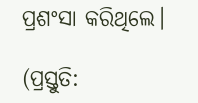ପ୍ରଶଂସା କରିଥିଲେ।

(ପ୍ରସ୍ତୁତି: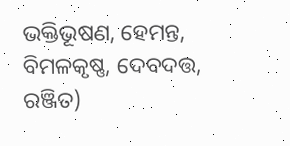ଭକ୍ତିଭୂଷଣ, ହେମନ୍ତ, ବିମଳକୃଷ୍ଣ, ଦେବଦତ୍ତ, ରଞ୍ଜିତ)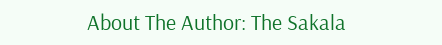About The Author: The Sakala